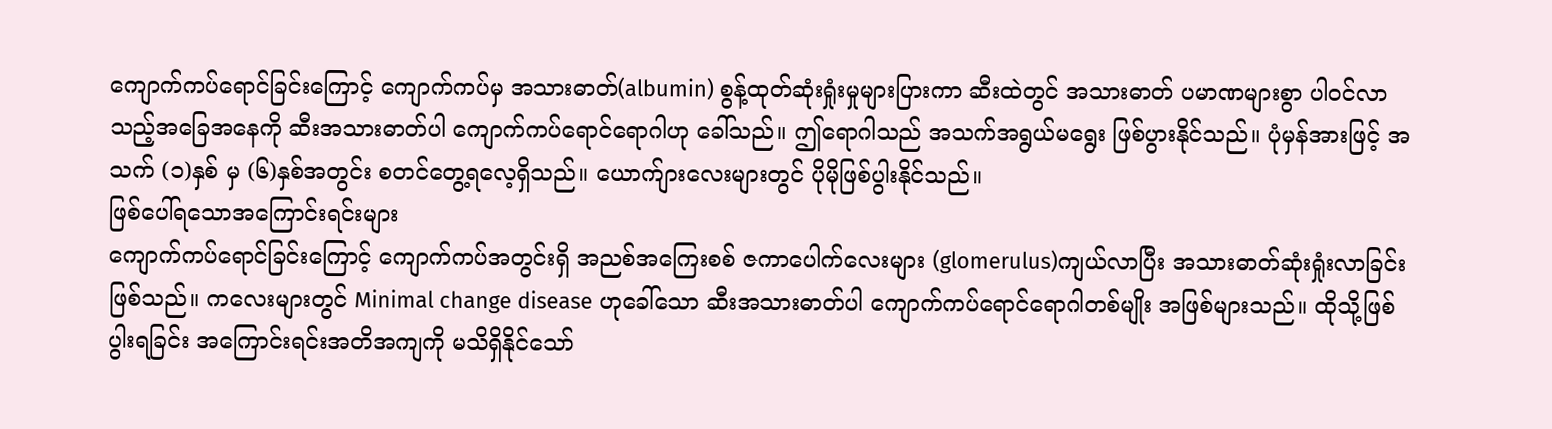ကျောက်ကပ်ရောင်ခြင်းကြောင့် ကျောက်ကပ်မှ အသားဓာတ်(albumin) စွန့်ထုတ်ဆုံးရှုံးမှုများပြားကာ ဆီးထဲတွင် အသားဓာတ် ပမာဏများစွာ ပါဝင်လာသည့်အခြေအနေကို ဆီးအသားဓာတ်ပါ ကျောက်ကပ်ရောင်ရောဂါဟု ခေါ်သည်။ ဤရောဂါသည် အသက်အရွယ်မရွေး ဖြစ်ပွားနိုင်သည်။ ပုံမှန်အားဖြင့် အသက် (၁)နှစ် မှ (၆)နှစ်အတွင်း စတင်တွေ့ရလေ့ရှိသည်။ ယောက်ျားလေးများတွင် ပိုမိုဖြစ်ပွါးနိုင်သည်။
ဖြစ်ပေါ်ရသောအကြောင်းရင်းများ
ကျောက်ကပ်ရောင်ခြင်းကြောင့် ကျောက်ကပ်အတွင်းရှိ အညစ်အကြေးစစ် ဇကာပေါက်လေးများ (glomerulus)ကျယ်လာပြီး အသားဓာတ်ဆုံးရှုံးလာခြင်းဖြစ်သည်။ ကလေးများတွင် Minimal change disease ဟုခေါ်သော ဆီးအသားဓာတ်ပါ ကျောက်ကပ်ရောင်ရောဂါတစ်မျိုး အဖြစ်များသည်။ ထိုသို့ဖြစ်ပွါးရခြင်း အကြောင်းရင်းအတိအကျကို မသိရှိနိုင်သော်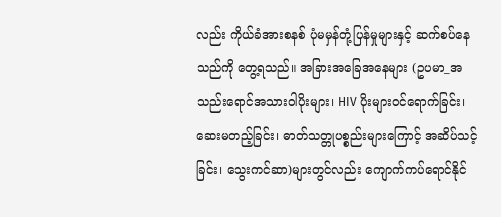လည်း ကိုယ်ခံအားစနစ် ပုံမမှန်တုံ့ပြန်မှုများနှင့် ဆက်စပ်နေသည်ကို တွေ့ရသည်။ အခြားအခြေအနေများ (ဥပမာ_အသည်းရောင်အသားဝါပိုးများ၊ HIV ပိုးများဝင်ရောက်ခြင်း၊ ဆေးမတည့်ခြင်း၊ ဓာတ်သတ္တုပစ္စည်းများကြောင့် အဆိပ်သင့်ခြင်း၊ သွေးကင်ဆာ)များတွင်လည်း ကျောက်ကပ်ရောင်နိုင်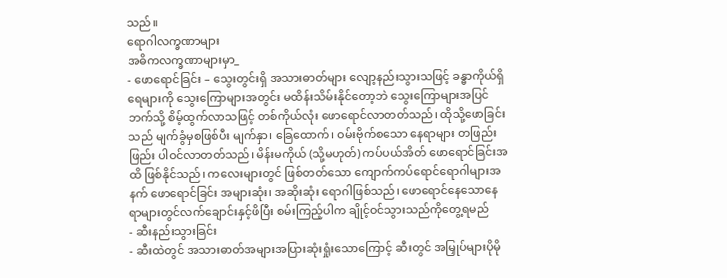သည်။
ရောဂါလက္ခဏာများ
အဓိကလက္ခဏာများမှာ_
- ဖောရောင်ခြင်း – သွေးတွင်းရှိ အသားဓာတ်များ လျော့နည်းသွားသဖြင့် ခန္ဓာကိုယ်ရှိရေများကို သွေးကြောများအတွင်း မထိန်းသိမ်းနိုင်တော့ဘဲ သွေးကြောများအပြင်ဘက်သို့ စိမ့်ထွက်လာသဖြင့် တစ်ကိုယ်လုံး ဖောရောင်လာတတ်သည်၊ ထိုသို့ဖောခြင်းသည် မျက်ခွံမှစဖြစ်ပီး မျက်နှာ၊ ခြေထောက်၊ ဝမ်းဗိုက်စသော နေရာများ တဖြည်းဖြည်း ပါဝင်လာတတ်သည်၊ မိန်းမကိုယ် (သို့မဟုတ်) ကပ်ပယ်အိတ် ဖောရောင်ခြင်းအထိ ဖြစ်နိုင်သည်၊ ကလေးများတွင် ဖြစ်တတ်သော ကျောက်ကပ်ရောင်ရောဂါများအနက် ဖောရောင်ခြင်း အများဆုံး၊ အဆိုးဆုံး ရောဂါဖြစ်သည်၊ ဖောရောင်နေသောနေရာများတွင်လက်ချောင်းနှင့်ဖိပြီး စမ်းကြည့်ပါက ချိုင့်ဝင်သွားသည်ကိုတွေ့ရမည်
- ဆီးနည်းသွားခြင်း
- ဆီးထဲတွင် အသားဓာတ်အများအပြားဆုံးရှုံးသောကြောင့် ဆီးတွင် အမြှုပ်များပိုမို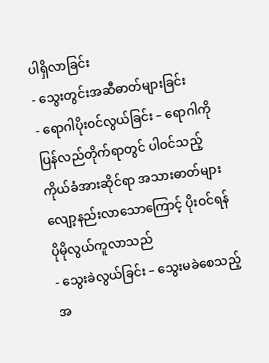ပါရှိလာခြင်း
- သွေးတွင်းအဆီဓာတ်များခြင်း
- ရောဂါပိုး၀င်လွယ်ခြင်း – ရောဂါကိုပြန်လည်တိုက်ရာတွင် ပါဝင်သည့် ကိုယ်ခံအားဆိုင်ရာ အသားဓာတ်များ လျော့နည်းလာသောကြောင့် ပိုးဝင်ရန် ပိုမိုလွယ်ကူလာသည်
- သွေးခဲလွယ်ခြင်း – သွေးမခဲစေသည့် အ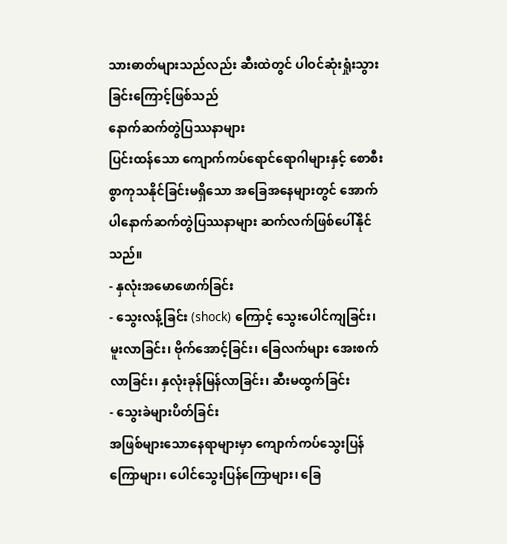သားဓာတ်များသည်လည်း ဆီးထဲတွင် ပါဝင်ဆုံးရှုံးသွားခြင်းကြောင့်ဖြစ်သည်
နောက်ဆက်တွဲပြဿနာများ
ပြင်းထန်သော ကျောက်ကပ်ရောင်ရောဂါများနှင့် စောစီးစွာကုသနိုင်ခြင်းမရှိသော အခြေအနေများတွင် အောက်ပါနောက်ဆက်တွဲပြဿနာများ ဆက်လက်ဖြစ်ပေါ်နိုင်သည်။
- နှလုံးအမောဖောက်ခြင်း
- သွေးလန့်ခြင်း (shock) ကြောင့် သွေးပေါင်ကျခြင်း၊ မူးလာခြင်း၊ ဗိုက်အောင့်ခြင်း၊ ခြေလက်များ အေးစက်လာခြင်း၊ နှလုံးခုန်မြန်လာခြင်း၊ ဆီးမထွက်ခြင်း
- သွေးခဲများပိတ်ခြင်း
အဖြစ်များသောနေရာများမှာ ကျောက်ကပ်သွေးပြန်ကြောများ၊ ပေါင်သွေးပြန်ကြောများ၊ ခြေ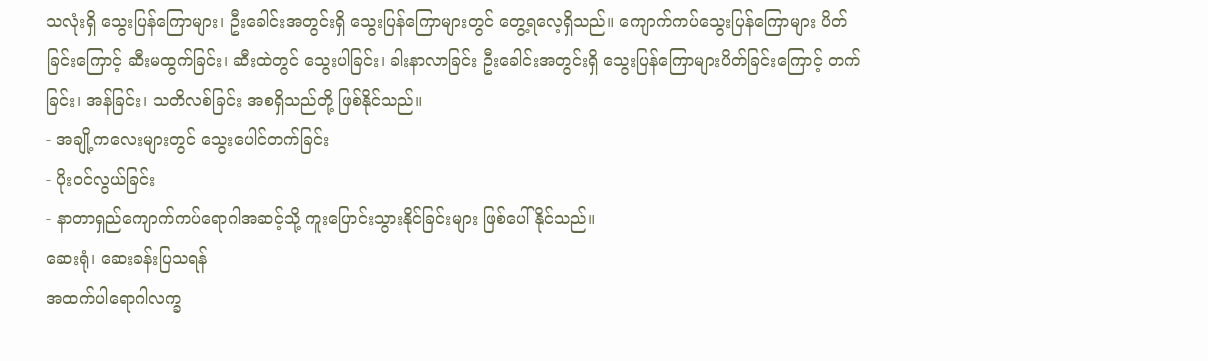သလုံးရှိ သွေးပြန်ကြောများ၊ ဦးခေါင်းအတွင်းရှိ သွေးပြန်ကြောများတွင် တွေ့ရလေ့ရှိသည်။ ကျောက်ကပ်သွေးပြန်ကြောများ ပိတ်ခြင်းကြောင့် ဆီးမထွက်ခြင်း၊ ဆီးထဲတွင် သွေးပါခြင်း၊ ခါးနာလာခြင်း ဦးခေါင်းအတွင်းရှိ သွေးပြန်ကြောများပိတ်ခြင်းကြောင့် တက်ခြင်း၊ အန်ခြင်း၊ သတိလစ်ခြင်း အစရှိသည်တို့ ဖြစ်နိုင်သည်။
- အချို့ကလေးများတွင် သွေးပေါင်တက်ခြင်း
- ပိုး၀င်လွယ်ခြင်း
- နာတာရှည်ကျောက်ကပ်ရောဂါအဆင့်သို့ ကူးပြောင်းသွားနိုင်ခြင်းများ ဖြစ်ပေါ်နိုင်သည်။
ဆေးရုံ၊ ဆေးခန်းပြသရန်
အထက်ပါရောဂါလက္ခ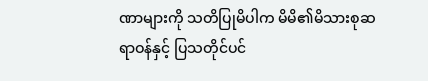ဏာများကို သတိပြုမိပါက မိမိ၏မိသားစုဆရာဝန်နှင့် ပြသတိုင်ပင်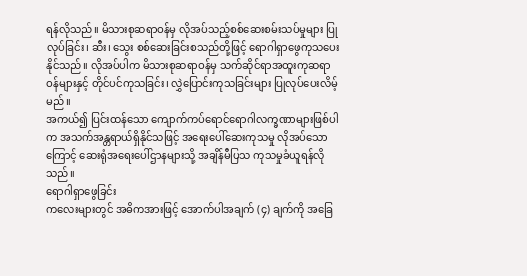ရန်လိုသည်။ မိသားစုဆရာဝန်မှ လိုအပ်သည့်စစ်ဆေးစမ်းသပ်မှုများ ပြုလုပ်ခြင်း၊ ဆီး၊ သွေး စစ်ဆေးခြင်းစသည်တို့ဖြင့် ရောဂါရှာဖွေကုသပေးနိုင်သည်။ လိုအပ်ပါက မိသားစုဆရာဝန်မှ သက်ဆိုင်ရာအထူးကုဆရာဝန်များနှင့် တိုင်ပင်ကုသခြင်း၊ လွှဲပြောင်းကုသခြင်းများ ပြုလုပ်ပေးလိမ့်မည်။
အကယ်၍ ပြင်းထန်သော ကျောက်ကပ်ရောင်ရောဂါလက္ခဏာများဖြစ်ပါက အသက်အန္တရာယ်ရှိနိုင်သဖြင့် အရေးပေါ်ဆေးကုသမှု လိုအပ်သောကြောင့် ဆေးရုံအရေးပေါ်ဌာနများသို့ အချိန်မီပြသ ကုသမှုခံယူရန်လိုသည်။
ရောဂါရှာဖွေခြင်း
ကလေးများတွင် အဓိကအားဖြင့် အောက်ပါအချက် (၄) ချက်ကို အခြေ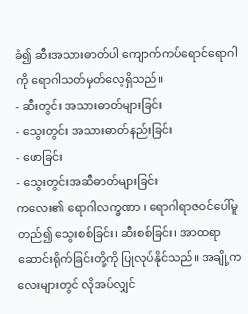ခံ၍ ဆီးအသားဓာတ်ပါ ကျောက်ကပ်ရောင်ရောဂါကို ရောဂါသတ်မှတ်လေ့ရှိသည်။
- ဆီးတွင်း အသားဓာတ်များခြင်း
- သွေးတွင်း အသားဓာတ်နည်းခြင်း
- ဖောခြင်း
- သွေးတွင်းအဆီဓာတ်များခြင်း
ကလေး၏ ရောဂါလက္ခဏာ ၊ ရောဂါရာဇဝင်ပေါ်မူတည်၍ သွေးစစ်ခြင်း၊ ဆီးစစ်ခြင်း၊ အာထရာ ဆောင်းရိုက်ခြင်းတို့ကို ပြုလုပ်နိုင်သည်။ အချို့ကလေးများတွင် လိုအပ်လျှင်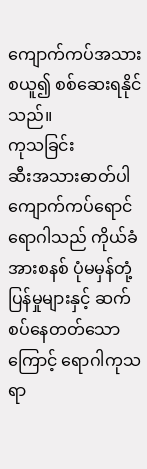ကျောက်ကပ်အသားစယူ၍ စစ်ဆေးရနိုင်သည်။
ကုသခြင်း
ဆီးအသားဓာတ်ပါ ကျောက်ကပ်ရောင်ရောဂါသည် ကိုယ်ခံအားစနစ် ပုံမမှန်တုံ့ပြန်မှုများနှင့် ဆက်စပ်နေတတ်သောကြောင့် ရောဂါကုသရာ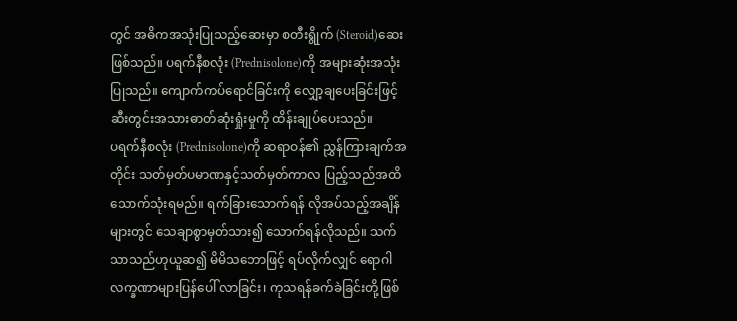တွင် အဓိကအသုံးပြုသည့်ဆေးမှာ စတီးရွိုက် (Steroid)ဆေးဖြစ်သည်။ ပရက်နီစလုံး (Prednisolone)ကို အများဆုံးအသုံးပြုသည်။ ကျောက်ကပ်ရောင်ခြင်းကို လျှော့ချပေးခြင်းဖြင့် ဆီးတွင်းအသားဓာတ်ဆုံးရှုံးမှုကို ထိန်းချုပ်ပေးသည်။
ပရက်နီစလုံး (Prednisolone)ကို ဆရာဝန်၏ ညွှန်ကြားချက်အတိုင်း သတ်မှတ်ပမာဏနှင့်သတ်မှတ်ကာလ ပြည့်သည်အထိ သောက်သုံးရမည်။ ရက်ခြားသောက်ရန် လိုအပ်သည့်အချိန်များတွင် သေချာစွာမှတ်သား၍ သောက်ရန်လိုသည်။ သက်သာသည်ဟုယူဆ၍ မိမိသဘောဖြင့် ရပ်လိုက်လျှင် ရောဂါလက္ခဏာများပြန်ပေါ် လာခြင်း၊ ကုသရန်ခက်ခဲခြင်းတို့ဖြစ်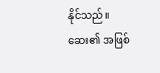နိုင်သည်။ ဆေး၏ အဖြစ်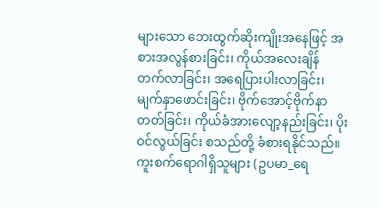များသော ဘေးထွက်ဆိုးကျိုးအနေဖြင့် အစားအလွန်စားခြင်း၊ ကိုယ်အလေးချိန် တက်လာခြင်း၊ အရေပြားပါးလာခြင်း၊ မျက်နှာဖောင်းခြင်း၊ ဗိုက်အောင့်ဗိုက်နာတတ်ခြင်း၊ ကိုယ်ခံအားလျော့နည်းခြင်း၊ ပိုးဝင်လွယ်ခြင်း စသည်တို့ ခံစားရနိုင်သည်။ ကူးစက်ရောဂါရှိသူများ (ဥပမာ_ရေ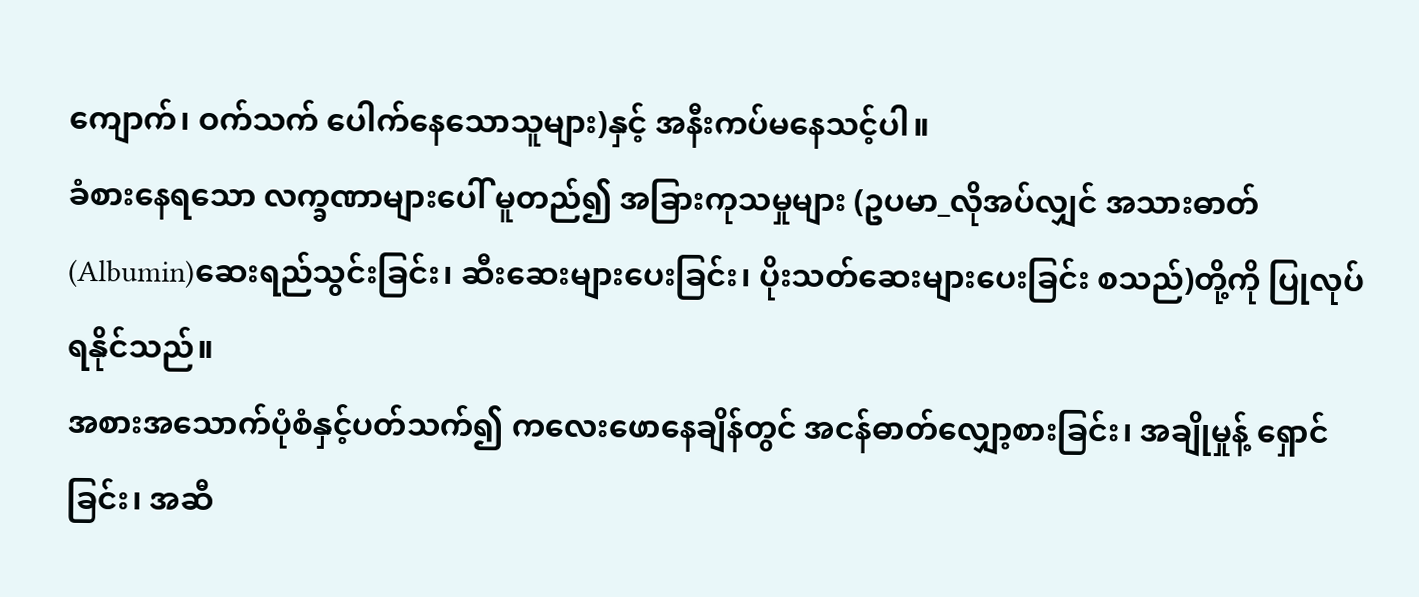ကျောက်၊ ဝက်သက် ပေါက်နေသောသူများ)နှင့် အနီးကပ်မနေသင့်ပါ။
ခံစားနေရသော လက္ခဏာများပေါ် မူတည်၍ အခြားကုသမှုများ (ဥပမာ_လိုအပ်လျှင် အသားဓာတ် (Albumin)ဆေးရည်သွင်းခြင်း၊ ဆီးဆေးများပေးခြင်း၊ ပိုးသတ်ဆေးများပေးခြင်း စသည်)တို့ကို ပြုလုပ်ရနိုင်သည်။
အစားအသောက်ပုံစံနှင့်ပတ်သက်၍ ကလေးဖောနေချိန်တွင် အငန်ဓာတ်လျှော့စားခြင်း၊ အချိုမှုန့် ရှောင်ခြင်း၊ အဆီ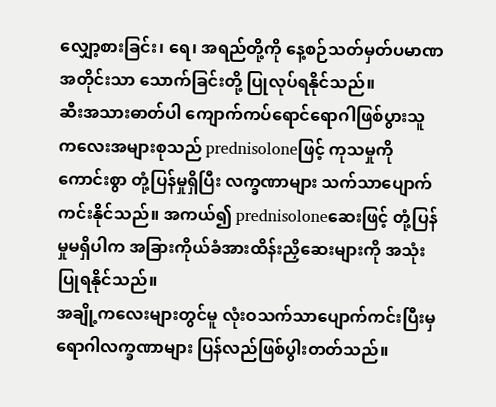လျှော့စားခြင်း၊ ရေ၊ အရည်တို့ကို နေ့စဉ်သတ်မှတ်ပမာဏအတိုင်းသာ သောက်ခြင်းတို့ ပြုလုပ်ရနိုင်သည်။
ဆီးအသားဓာတ်ပါ ကျောက်ကပ်ရောင်ရောဂါဖြစ်ပွားသူ ကလေးအများစုသည် prednisoloneဖြင့် ကုသမှုကို ကောင်းစွာ တုံ့ပြန်မှုရှိပြီး လက္ခဏာများ သက်သာပျောက်ကင်းနိုင်သည်။ အကယ်၍ prednisoloneဆေးဖြင့် တုံ့ပြန်မှုမရှိပါက အခြားကိုယ်ခံအားထိန်းညှိဆေးများကို အသုံးပြုရနိုင်သည်။
အချို့ကလေးများတွင်မူ လုံးဝသက်သာပျောက်ကင်းပြီးမှ ရောဂါလက္ခဏာများ ပြန်လည်ဖြစ်ပွါးတတ်သည်။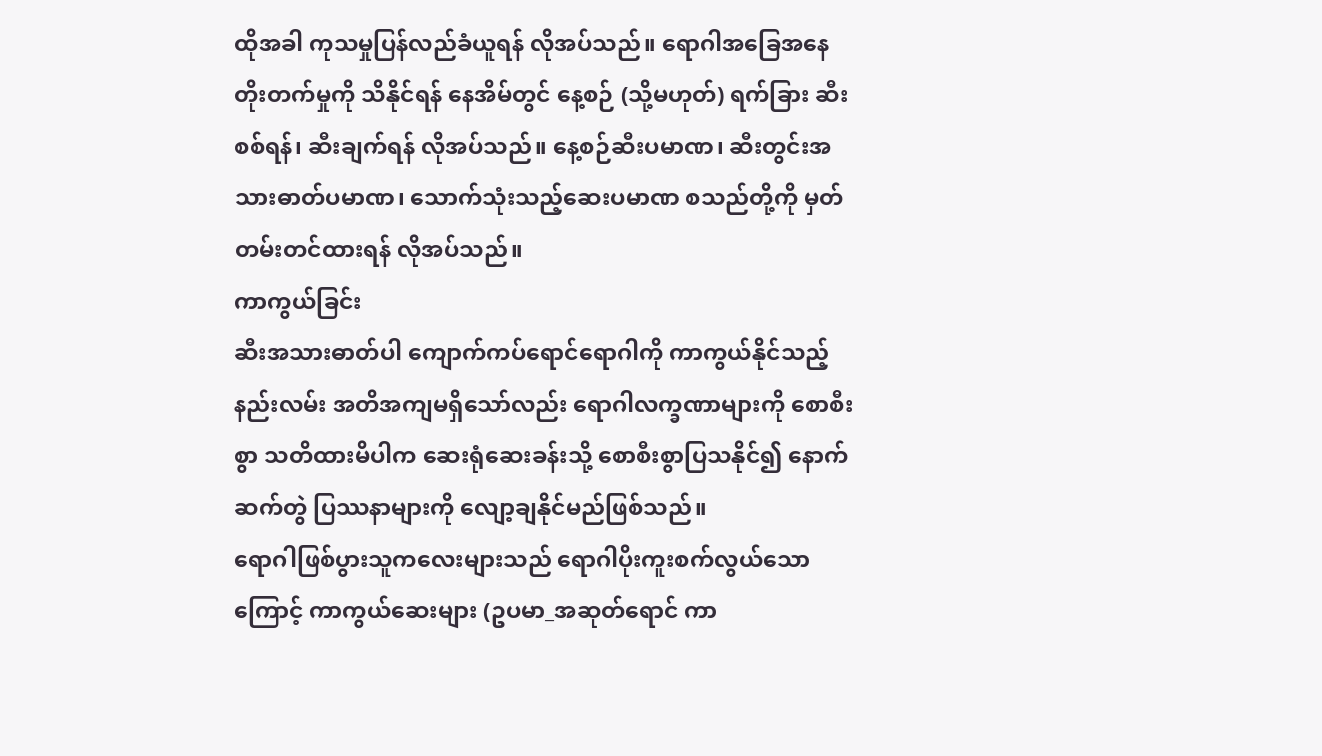ထိုအခါ ကုသမှုပြန်လည်ခံယူရန် လိုအပ်သည်။ ရောဂါအခြေအနေ တိုးတက်မှုကို သိနိုင်ရန် နေအိမ်တွင် နေ့စဉ် (သို့မဟုတ်) ရက်ခြား ဆီးစစ်ရန်၊ ဆီးချက်ရန် လိုအပ်သည်။ နေ့စဉ်ဆီးပမာဏ၊ ဆီးတွင်းအသားဓာတ်ပမာဏ၊ သောက်သုံးသည့်ဆေးပမာဏ စသည်တို့ကို မှတ်တမ်းတင်ထားရန် လိုအပ်သည်။
ကာကွယ်ခြင်း
ဆီးအသားဓာတ်ပါ ကျောက်ကပ်ရောင်ရောဂါကို ကာကွယ်နိုင်သည့်နည်းလမ်း အတိအကျမရှိသော်လည်း ရောဂါလက္ခဏာများကို စောစီးစွာ သတိထားမိပါက ဆေးရုံဆေးခန်းသို့ စောစီးစွာပြသနိုင်၍ နောက်ဆက်တွဲ ပြဿနာများကို လျော့ချနိုင်မည်ဖြစ်သည်။
ရောဂါဖြစ်ပွားသူကလေးများသည် ရောဂါပိုးကူးစက်လွယ်သောကြောင့် ကာကွယ်ဆေးများ (ဥပမာ_အဆုတ်ရောင် ကာ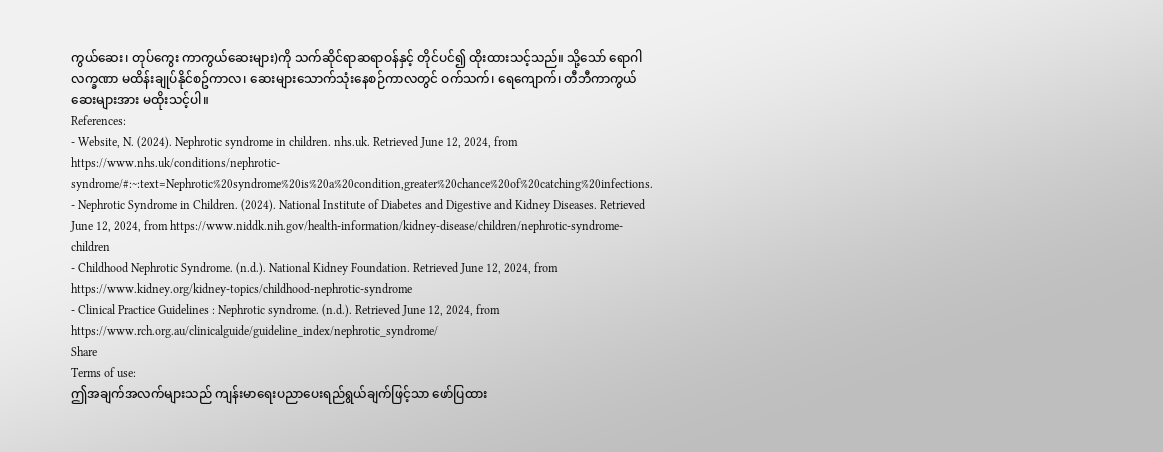ကွယ်ဆေး၊ တုပ်ကွေး ကာကွယ်ဆေးများ)ကို သက်ဆိုင်ရာဆရာဝန်နှင့် တိုင်ပင်၍ ထိုးထားသင့်သည်။ သို့သော် ရောဂါလက္ခဏာ မထိန်းချုပ်နိုင်စဥ်ကာလ၊ ဆေးများသောက်သုံးနေစဉ်ကာလတွင် ဝက်သက်၊ ရေကျောက်၊ တီဘီကာကွယ်ဆေးများအား မထိုးသင့်ပါ။
References:
- Website, N. (2024). Nephrotic syndrome in children. nhs.uk. Retrieved June 12, 2024, from https://www.nhs.uk/conditions/nephrotic-syndrome/#:~:text=Nephrotic%20syndrome%20is%20a%20condition,greater%20chance%20of%20catching%20infections.
- Nephrotic Syndrome in Children. (2024). National Institute of Diabetes and Digestive and Kidney Diseases. Retrieved June 12, 2024, from https://www.niddk.nih.gov/health-information/kidney-disease/children/nephrotic-syndrome-children
- Childhood Nephrotic Syndrome. (n.d.). National Kidney Foundation. Retrieved June 12, 2024, from https://www.kidney.org/kidney-topics/childhood-nephrotic-syndrome
- Clinical Practice Guidelines : Nephrotic syndrome. (n.d.). Retrieved June 12, 2024, from https://www.rch.org.au/clinicalguide/guideline_index/nephrotic_syndrome/
Share
Terms of use:
ဤအချက်အလက်များသည် ကျန်းမာရေးပညာပေးရည်ရွယ်ချက်ဖြင့်သာ ဖော်ပြထား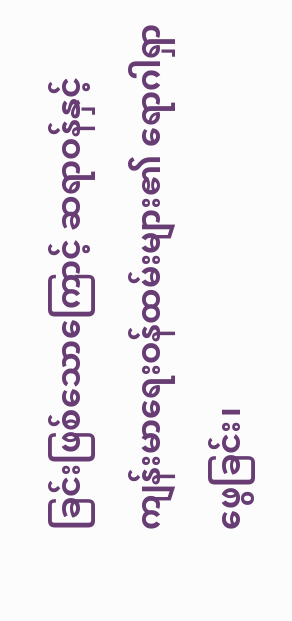ခြင်းဖြစ်သောကြောင့် ဆရာဝန်နှင့် ကျန်းမာရေးဝန်ထမ်းများ၏ ရောဂါရှာဖွေခြင်း၊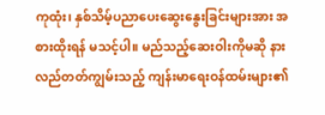ကုထုံး၊ နှစ်သိမ့်ပညာပေးဆွေးနွေးခြင်းများအား အစားထိုးရန် မသင့်ပါ။ မည်သည့်ဆေးဝါးကိုမဆို နားလည်တတ်ကျွမ်းသည့် ကျန်းမာရေးဝန်ထမ်းများ၏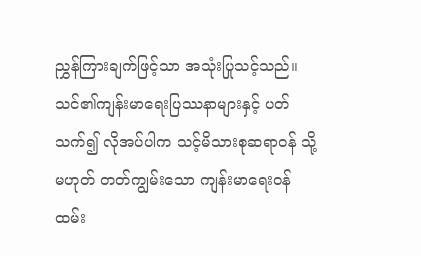ညွှန်ကြားချက်ဖြင့်သာ အသုံးပြုသင့်သည်။
သင်၏ကျန်းမာရေးပြဿနာများနှင့် ပတ်သက်၍ လိုအပ်ပါက သင့်မိသားစုဆရာဝန် သို့မဟုတ် တတ်ကျွမ်းသော ကျန်းမာရေးဝန်ထမ်း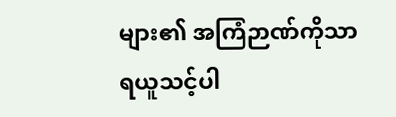များ၏ အကြံဉာဏ်ကိုသာ ရယူသင့်ပါ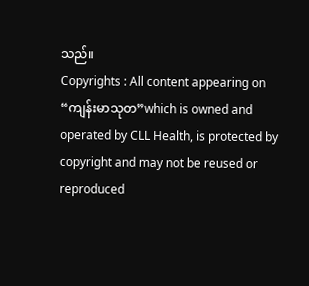သည်။
Copyrights : All content appearing on “ကျန်းမာသုတ”which is owned and operated by CLL Health, is protected by copyright and may not be reused or reproduced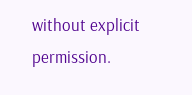without explicit permission.